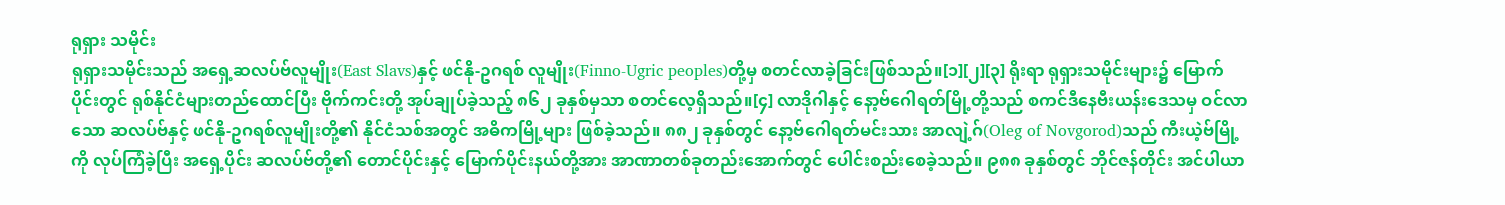ရုရှား သမိုင်း
ရုရှားသမိုင်းသည် အရှေ့ဆလပ်ဗ်လူမျိုး(East Slavs)နှင့် ဖင်နို-ဥဂရစ် လူမျိုး(Finno-Ugric peoples)တို့မှ စတင်လာခဲ့ခြင်းဖြစ်သည်။[၁][၂][၃] ရိုးရာ ရုရှားသမိုင်းများ၌ မြောက်ပိုင်းတွင် ရုစ်နိုင်ငံများတည်ထောင်ပြီး ဗိုက်ကင်းတို့ အုပ်ချုပ်ခဲ့သည့် ၈၆၂ ခုနှစ်မှသာ စတင်လေ့ရှိသည်။[၄] လာဒိုဂါနှင့် နော့ဗ်ဂေါရတ်မြို့တို့သည် စကင်ဒီနေဗီးယန်းဒေသမှ ဝင်လာသော ဆလပ်ဗ်နှင့် ဖင်နို-ဥဂရစ်လူမျိုးတို့၏ နိုင်ငံသစ်အတွင် အဓိကမြို့များ ဖြစ်ခဲ့သည်။ ၈၈၂ ခုနှစ်တွင် နော့ဗ်ဂေါရတ်မင်းသား အာလျဲ့ဂ်(Oleg of Novgorod)သည် ကီးယဲ့ဗ်မြို့ကို လုပ်ကြံခဲ့ပြီး အရှေ့ပိုင်း ဆလပ်ဗ်တို့၏ တောင်ပိုင်းနှင့် မြောက်ပိုင်းနယ်တို့အား အာဏာတစ်ခုတည်းအောက်တွင် ပေါင်းစည်းစေခဲ့သည်။ ၉၈၈ ခုနှစ်တွင် ဘိုင်ဇန်တိုင်း အင်ပါယာ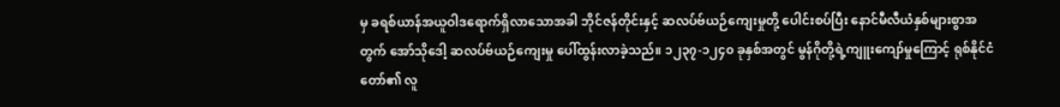မှ ခရစ်ယာန်အယူဝါဒရောက်ရှိလာသောအခါ ဘိုင်ဇန်တိုင်းနှင့် ဆလပ်ဗ်ယဉ်ကျေးမှုတို့ ပေါင်းစပ်ပြီး နောင်မီလီယံနှစ်များစွာအတွက် အော်သိုဒေါ့ ဆလပ်ဗ်ယဉ်ကျေးမှု ပေါ်ထွန်းလာခဲ့သည်။ ၁၂၃၇-၁၂၄၀ ခုနှစ်အတွင် မွန်ဂိုတို့ရဲ့ကျူးကျော်မှုကြောင့် ရုစ်နိုင်ငံတော်၏ လူ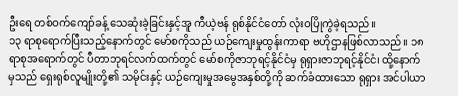ဦးရေ တစ်ဝက်ကျော်ခန့် သေဆုံးခဲ့ခြင်းနှင့်အူ ကီယဲ့ဗန် ရုစ်နိုင်ငံတော် လုံးဝပြိုကွဲခဲ့ရသည်။
၁၃ ရာစုရောက်ပြီးသည့်နောက်တွင် မော်စကိုသည် ယဉ်ကျေးမှုထွန်းကာရာ ဗဟိုဌာနဖြစ်လာသည်။ ၁၈ ရာစုအရောက်တွင် ပီတာဘုရင်လက်ထက်တွင် မော်စကိုဇာဘုရင့်နိုင်ငံမှ ရုရှားဇာဘုရင့်နိုင်ငံ၊ ထို့နောက်မှသည် ရှေးရုစ်လူမျိုးတို့၏ သမိုင်းနှင့် ယဉ်ကျေးမှုအမွေအနှစ်တို့ကို ဆက်ခံထားသော ရုရှား အင်ပါယာ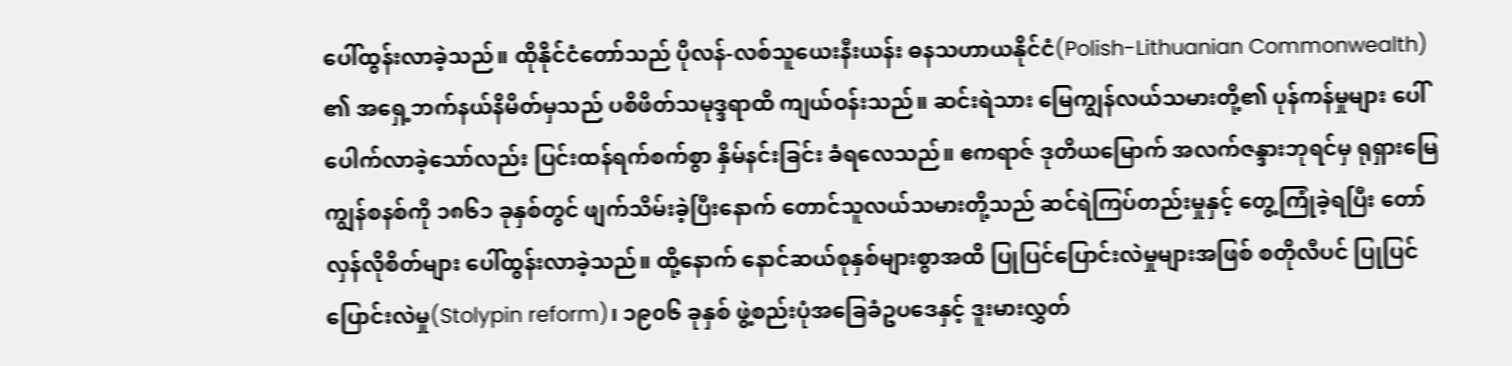ပေါ်ထွန်းလာခဲ့သည်။ ထိုနိုင်ငံတော်သည် ပိုလန်-လစ်သူယေးနီးယန်း ဓနသဟာယနိုင်ငံ(Polish-Lithuanian Commonwealth) ၏ အရှေ့ဘက်နယ်နိမိတ်မှသည် ပစိဖိတ်သမုဒ္ဒရာထိ ကျယ်ဝန်းသည်။ ဆင်းရဲသား မြေကျွန်လယ်သမားတို့၏ ပုန်ကန်မှုများ ပေါ်ပေါက်လာခဲ့သော်လည်း ပြင်းထန်ရက်စက်စွာ နှိမ်နင်းခြင်း ခံရလေသည်။ ဧကရာဇ် ဒုတိယမြောက် အလက်ဇန္ဒားဘုရင်မှ ရုရှားမြေကျွန်စနစ်ကို ၁၈၆၁ ခုနှစ်တွင် ဖျက်သိမ်းခဲ့ပြီးနောက် တောင်သူလယ်သမားတို့သည် ဆင်ရဲကြပ်တည်းမှုနှင့် တွေ့ကြုံခဲ့ရပြီး တော်လှန်လိုစိတ်များ ပေါ်ထွန်းလာခဲ့သည်။ ထို့နောက် နောင်ဆယ်စုနှစ်များစွာအထိ ပြုပြင်ပြောင်းလဲမှုများအဖြစ် စတိုလီပင် ပြုပြင်ပြောင်းလဲမှု(Stolypin reform)၊ ၁၉၀၆ ခုနှစ် ဖွဲ့စည်းပုံအခြေခံဥပဒေနှင့် ဒူးမားလွှတ်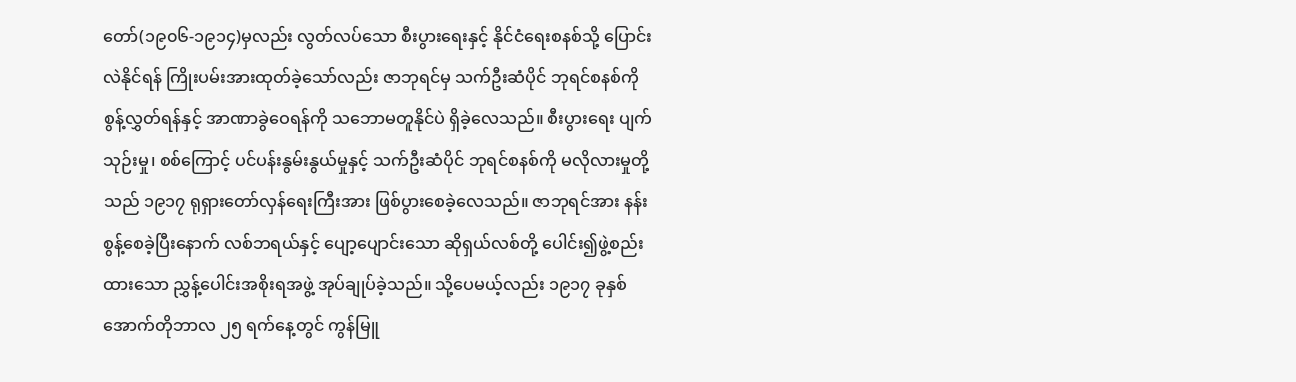တော်(၁၉၀၆-၁၉၁၄)မှလည်း လွတ်လပ်သော စီးပွားရေးနှင့် နိုင်ငံရေးစနစ်သို့ ပြောင်းလဲနိုင်ရန် ကြိုးပမ်းအားထုတ်ခဲ့သော်လည်း ဇာဘုရင်မှ သက်ဦးဆံပိုင် ဘုရင်စနစ်ကို စွန့်လွှတ်ရန်နှင့် အာဏာခွဲဝေရန်ကို သဘောမတူနိုင်ပဲ ရှိခဲ့လေသည်။ စီးပွားရေး ပျက်သုဉ်းမှု၊ စစ်ကြောင့် ပင်ပန်းနွမ်းနွယ်မှုနှင့် သက်ဦးဆံပိုင် ဘုရင်စနစ်ကို မလိုလားမှုတို့သည် ၁၉၁၇ ရုရှားတော်လှန်ရေးကြီးအား ဖြစ်ပွားစေခဲ့လေသည်။ ဇာဘုရင်အား နန်းစွန့်စေခဲ့ပြီးနောက် လစ်ဘရယ်နှင့် ပျော့ပျောင်းသော ဆိုရှယ်လစ်တို့ ပေါင်း၍ဖွဲ့စည်းထားသော ညွှန့်ပေါင်းအစိုးရအဖွဲ့ အုပ်ချုပ်ခဲ့သည်။ သို့ပေမယ့်လည်း ၁၉၁၇ ခုနှစ် အောက်တိုဘာလ ၂၅ ရက်နေ့တွင် ကွန်မြူ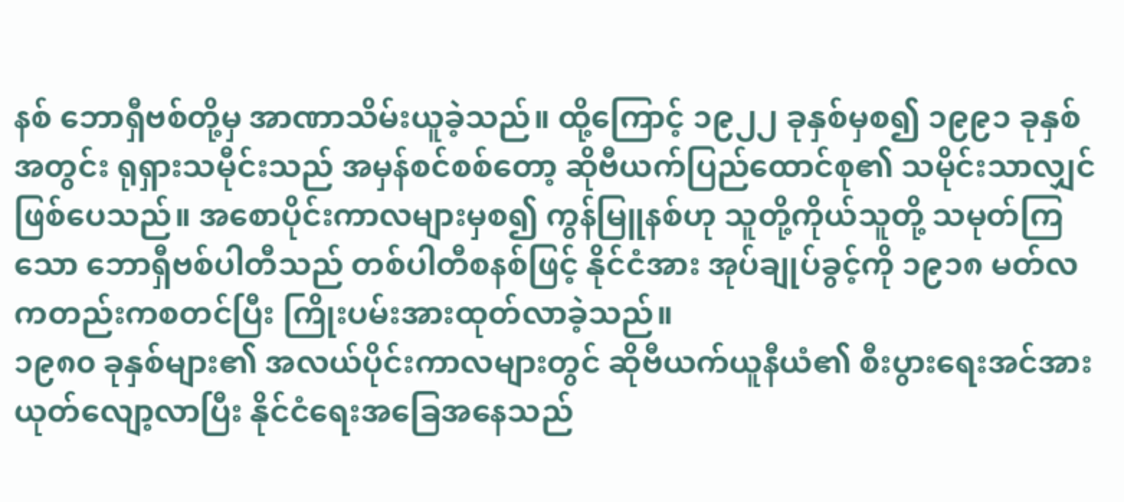နစ် ဘောရှီဗစ်တို့မှ အာဏာသိမ်းယူခဲ့သည်။ ထို့ကြောင့် ၁၉၂၂ ခုနှစ်မှစ၍ ၁၉၉၁ ခုနှစ်အတွင်း ရုရှားသမီုင်းသည် အမှန်စင်စစ်တော့ ဆိုဗီယက်ပြည်ထောင်စု၏ သမိုင်းသာလျှင် ဖြစ်ပေသည်။ အစောပိုင်းကာလများမှစ၍ ကွန်မြူနစ်ဟု သူတို့ကိုယ်သူတို့ သမုတ်ကြသော ဘောရှီဗစ်ပါတီသည် တစ်ပါတီစနစ်ဖြင့် နိုင်ငံအား အုပ်ချုပ်ခွင့်ကို ၁၉၁၈ မတ်လကတည်းကစတင်ပြီး ကြိုးပမ်းအားထုတ်လာခဲ့သည်။
၁၉၈၀ ခုနှစ်များ၏ အလယ်ပိုင်းကာလများတွင် ဆိုဗီယက်ယူနီယံ၏ စီးပွားရေးအင်အား ယုတ်လျော့လာပြီး နိုင်ငံရေးအခြေအနေသည်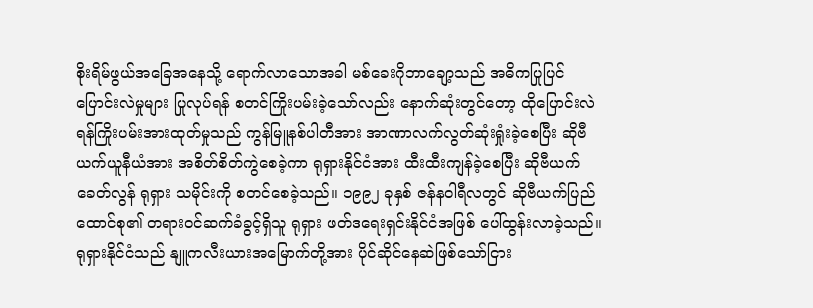စိုးရိမ်ဖွယ်အခြေအနေသို့ ရောက်လာသောအခါ မစ်ခေးဂိုဘာချော့သည် အဓိကပြုပြင်ပြောင်းလဲမှုများ ပြုလုပ်ရန် စတင်ကြိုးပမ်းခဲ့သော်လည်း နောက်ဆုံးတွင်တော့ ထိုပြောင်းလဲရန်ကြိုးပမ်းအားထုတ်မှုသည် ကွန်မြူနစ်ပါတီအား အာဏာလက်လွတ်ဆုံးရှုံးခဲ့စေပြီး ဆိုဗီယက်ယူနီယံအား အစိတ်စိတ်ကွဲစေခဲ့ကာ ရုရှားနိုင်ငံအား ထီးထီးကျန်ခဲ့စေပြီး ဆိုဗီယက်ခေတ်လွန် ရုရှား သမိုင်းကို စတင်စေခဲ့သည်။ ၁၉၉၂ ခုနှစ် ဇန်နဝါရီလတွင် ဆိုဗီယက်ပြည်ထောင်စု၏ တရားဝင်ဆက်ခံခွင့်ရှိသူ ရုရှား ဖတ်ဒရေးရှင်းနိုင်ငံအဖြစ် ပေါ်ထွန်းလာခဲ့သည်။ ရုရှားနိုင်ငံသည် နျူကလီးယားအမြောက်တို့အား ပိုင်ဆိုင်နေဆဲဖြစ်သော်ငြား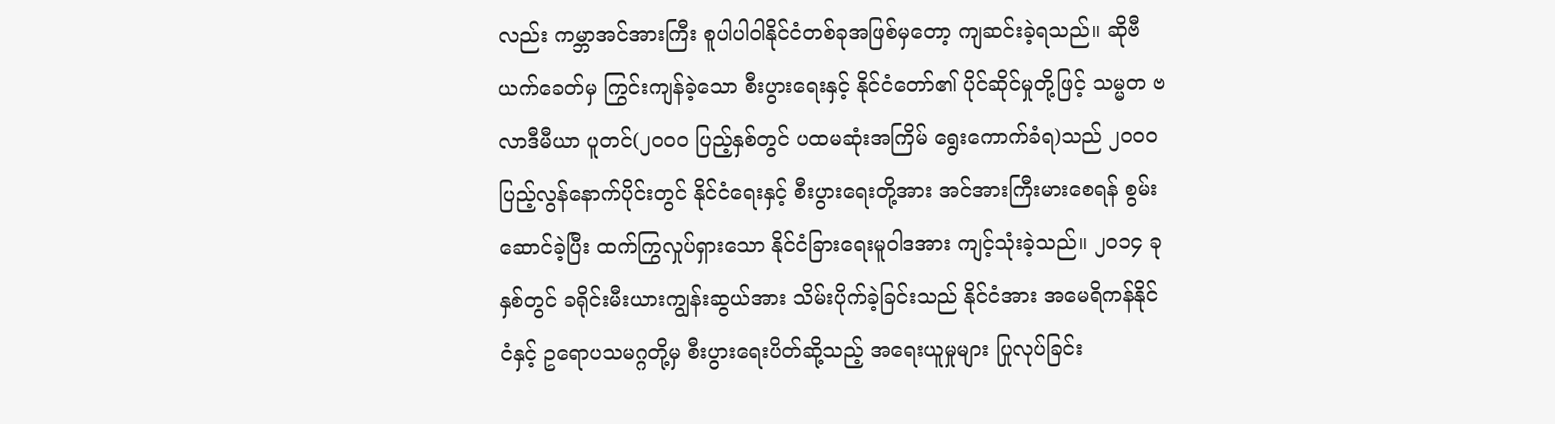လည်း ကမ္ဘာအင်အားကြီး စူပါပါဝါနိုင်ငံတစ်ခုအဖြစ်မှတော့ ကျဆင်းခဲ့ရသည်။ ဆိုဗီယက်ခေတ်မှ ကြွင်းကျန်ခဲ့သော စီးပွားရေးနှင့် နိုင်ငံတော်၏ ပိုင်ဆိုင်မှုတို့ဖြင့် သမ္မတ ဗလာဒီမီယာ ပူတင်(၂၀၀၀ ပြည့်နှစ်တွင် ပထမဆုံးအကြိမ် ရွေးကောက်ခံရ)သည် ၂၀၀၀ ပြည့်လွန်နောက်ပိုင်းတွင် နိုင်ငံရေးနှင့် စီးပွားရေးတို့အား အင်အားကြီးမားစေရန် စွမ်းဆောင်ခဲ့ပြီး ထက်ကြွလှုပ်ရှားသော နိုင်ငံခြားရေးမူဝါဒအား ကျင့်သုံးခဲ့သည်။ ၂၀၁၄ ခုနှစ်တွင် ခရိုင်းမီးယားကျွန်းဆွယ်အား သိမ်းပိုက်ခဲ့ခြင်းသည် နိုင်ငံအား အမေရိကန်နိုင်ငံနှင့် ဥရောပသမဂ္ဂတို့မှ စီးပွားရေးပိတ်ဆို့သည့် အရေးယူမှုများ ပြုလုပ်ခြင်း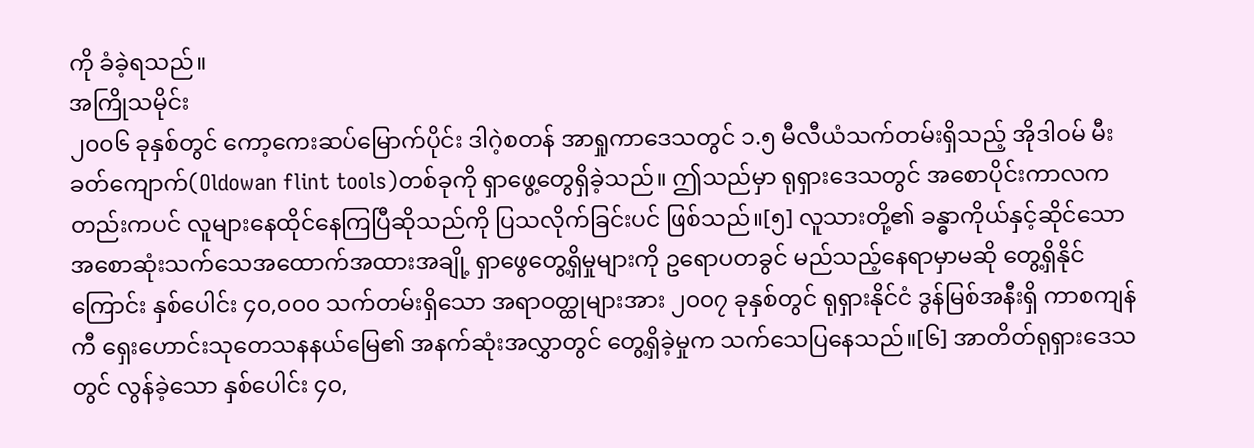ကို ခံခဲ့ရသည်။
အကြိုသမိုင်း
၂၀၀၆ ခုနှစ်တွင် ကော့ကေးဆပ်မြောက်ပိုင်း ဒါဂဲ့စတန် အာရှုကာဒေသတွင် ၁.၅ မီလီယံသက်တမ်းရှိသည့် အိုဒါဝမ် မီးခတ်ကျောက်(Oldowan flint tools)တစ်ခုကို ရှာဖွေ့တွေရှိခဲ့သည်။ ဤသည်မှာ ရုရှားဒေသတွင် အစောပိုင်းကာလကတည်းကပင် လူများနေထိုင်နေကြပြီဆိုသည်ကို ပြသလိုက်ခြင်းပင် ဖြစ်သည်။[၅] လူသားတို့၏ ခန္ဓာကိုယ်နှင့်ဆိုင်သော အစောဆုံးသက်သေအထောက်အထားအချို့ ရှာဖွေတွေ့ရှိမှုများကို ဥရောပတခွင် မည်သည့်နေရာမှာမဆို တွေ့ရှိနိုင်ကြောင်း နှစ်ပေါင်း ၄၀,၀၀၀ သက်တမ်းရှိသော အရာဝတ္ထုများအား ၂၀၀၇ ခုနှစ်တွင် ရုရှားနိုင်ငံ ဒွန်မြစ်အနီးရှိ ကာစကျန်ကီ ရှေးဟောင်းသုတေသနနယ်မြေ၏ အနက်ဆုံးအလွှာတွင် တွေ့ရှိခဲ့မှုက သက်သေပြနေသည်။[၆] အာတိတ်ရုရှားဒေသတွင် လွန်ခဲ့သော နှစ်ပေါင်း ၄၀,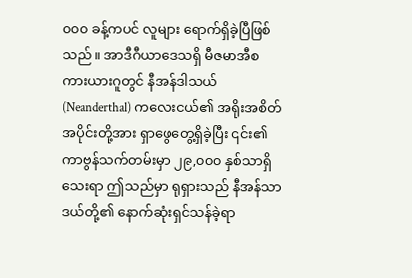၀၀၀ ခန့်ကပင် လူများ ရောက်ရှိခဲ့ပြီဖြစ်သည်။ အာဒီဂီယာဒေသရှိ မီဇမာအီစကားယားဂူတွင် နီအန်ဒါသယ် (Neanderthal) ကလေးငယ်၏ အရိုးအစိတ်အပိုင်းတို့အား ရှာဖွေတွေ့ရှိခဲ့ပြီး ၎င်း၏ ကာဗွန်သက်တမ်းမှာ ၂၉,၀၀၀ နှစ်သာရှိသေးရာ ဤသည်မှာ ရုရှားသည် နီအန်သာဒယ်တို့၏ နောက်ဆုံးရှင်သန်ခဲ့ရာ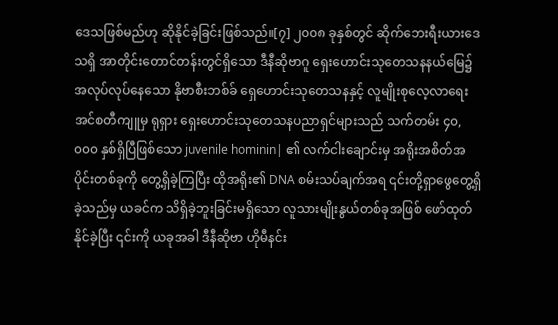ဒေသဖြစ်မည်ဟု ဆိုနိုင်ခဲ့ခြင်းဖြစ်သည်။[၇] ၂၀၀၈ ခုနှစ်တွင် ဆိုက်ဘေးရီးယားဒေသရှိ အာတိုင်းတောင်တန်းတွင်ရှိသော ဒီနီဆိုဗာဂူ ရှေးဟောင်းသုတေသနနယ်မြေ၌ အလုပ်လုပ်နေသော နိုဗာစီးဘစ်ခ် ရှေဟောင်းသုတေသနနှင့် လူမျိုးစုလေ့လာရေး အင်စတီကျူမှ ရုရှား ရှေးဟောင်းသုတေသနပညာရှင်များသည် သက်တမ်း ၄၀,၀၀၀ နှစ်ရှိပြီဖြစ်သော juvenile hominin| ၏ လက်ငါးချောင်းမှ အရိုးအစိတ်အပိုင်းတစ်ခုကို တွေ့ရှိခဲ့ကြပြီး ထိုအရိုး၏ DNA စမ်းသပ်ချက်အရ ၎င်းတို့ရှာဖွေတွေ့ရှိခဲ့သည်မှ ယခင်က သိရှိခဲ့ဘူးခြင်းမရှိသော လူသားမျိုးနွယ်တစ်ခုအဖြစ် ဖော်ထုတ်နိုင်ခဲ့ပြီး ၎င်းကို ယခုအခါ ဒီနီဆိုဗာ ဟိုမီနင်း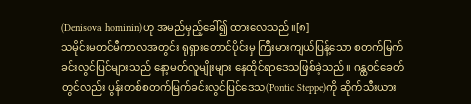(Denisova hominin)ဟု အမည်မှည့်ခေါ်၍ ထားလေသည်။[၈]
သမိုင်းမတင်မီကာလအတွင်း ရုရှားတောင်ပိုင်းမှ ကြီးမားကျယ်ပြန့်သော စတက်မြက်ခင်းလွင်ပြင်များသည် နော့မတ်လူမျိုးများ နေထိုင်ရာဒေသဖြစ်ခဲ့သည်။ ဂန္ထဝင်ခေတ်တွင်လည်း ပွန်းတစ်စတက်မြက်ခင်းလွင်ပြင်ဒေသ(Pontic Steppe)ကို ဆိုက်သီးယား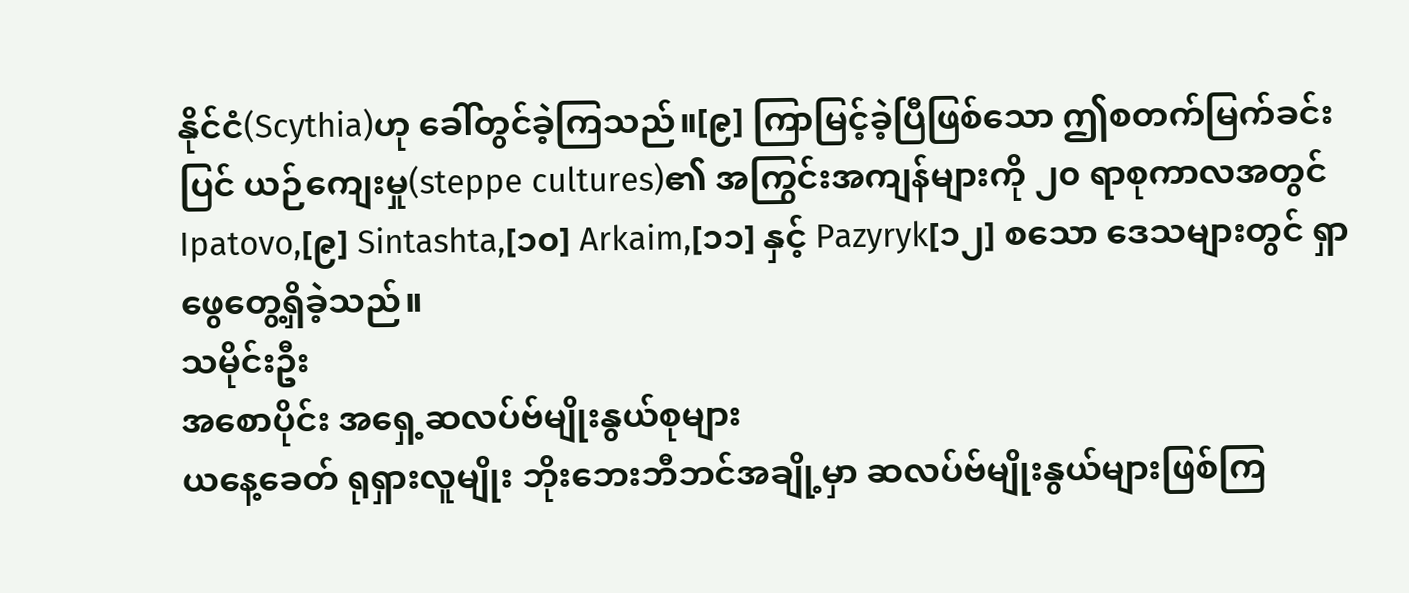နိုင်ငံ(Scythia)ဟု ခေါ်တွင်ခဲ့ကြသည်။[၉] ကြာမြင့်ခဲ့ပြီဖြစ်သော ဤစတက်မြက်ခင်းပြင် ယဉ်ကျေးမှု(steppe cultures)၏ အကြွင်းအကျန်များကို ၂၀ ရာစုကာလအတွင် Ipatovo,[၉] Sintashta,[၁၀] Arkaim,[၁၁] နှင့် Pazyryk[၁၂] စသော ဒေသများတွင် ရှာဖွေတွေ့ရှိခဲ့သည်။
သမိုင်းဦး
အစောပိုင်း အရှေ့ဆလပ်ဗ်မျိုးနွယ်စုများ
ယနေ့ခေတ် ရုရှားလူမျိုး ဘိုးဘေးဘီဘင်အချို့မှာ ဆလပ်ဗ်မျိုးနွယ်များဖြစ်ကြ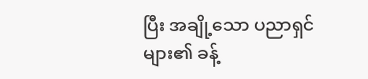ပြီး အချို့သော ပညာရှင်များ၏ ခန့်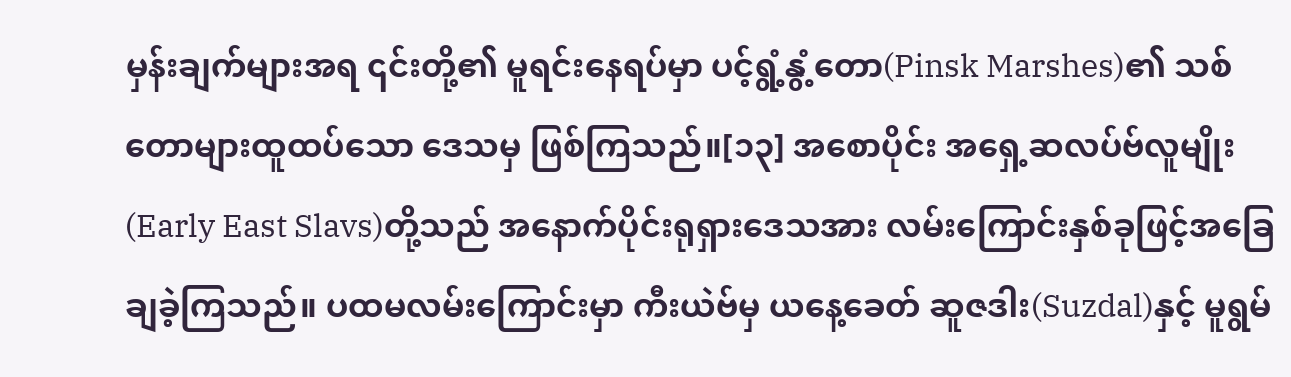မှန်းချက်များအရ ၎င်းတို့၏ မူရင်းနေရပ်မှာ ပင့်ရွံ့နွံ့တော(Pinsk Marshes)၏ သစ်တောများထူထပ်သော ဒေသမှ ဖြစ်ကြသည်။[၁၃] အစောပိုင်း အရှေ့ဆလပ်ဗ်လူမျိုး(Early East Slavs)တို့သည် အနောက်ပိုင်းရုရှားဒေသအား လမ်းကြောင်းနှစ်ခုဖြင့်အခြေချခဲ့ကြသည်။ ပထမလမ်းကြောင်းမှာ ကီးယဲဗ်မှ ယနေ့ခေတ် ဆူဇဒါး(Suzdal)နှင့် မူရွမ်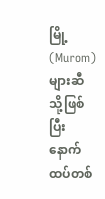မြို့(Murom)များဆီသို့ဖြစ်ပြီး နောက်ထပ်တစ်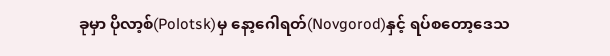ခုမှာ ပိုလာ့စ်(Polotsk)မှ နော့ဂေါရတ်(Novgorod)နှင့် ရပ်စတော့ဒေသ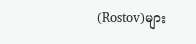(Rostov)များ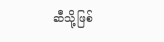ဆီသို့ဖြစ်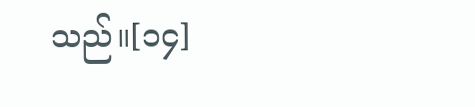သည်။[၁၄]